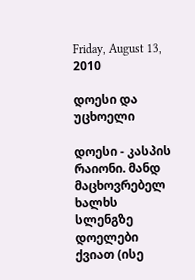Friday, August 13, 2010

დოესი და უცხოელი

დოესი - კასპის რაიონი. მანდ მაცხოვრებელ ხალხს სლენგზე დოელები ქვიათ (ისე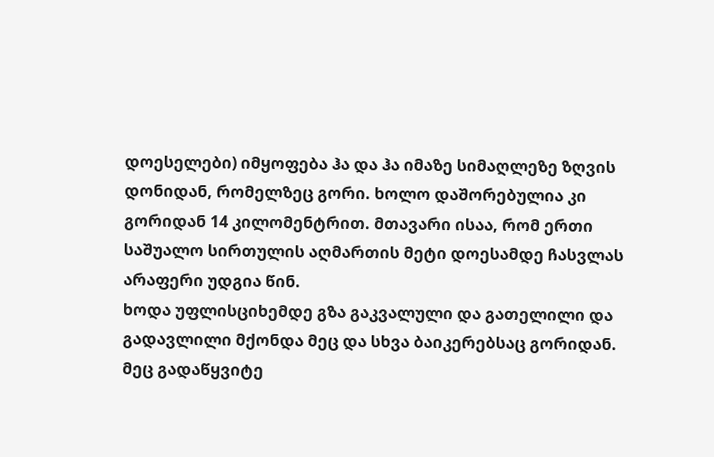დოესელები) იმყოფება ჰა და ჰა იმაზე სიმაღლეზე ზღვის დონიდან, რომელზეც გორი. ხოლო დაშორებულია კი გორიდან 14 კილომენტრით. მთავარი ისაა, რომ ერთი საშუალო სირთულის აღმართის მეტი დოესამდე ჩასვლას არაფერი უდგია წინ.
ხოდა უფლისციხემდე გზა გაკვალული და გათელილი და გადავლილი მქონდა მეც და სხვა ბაიკერებსაც გორიდან. მეც გადაწყვიტე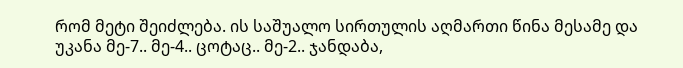რომ მეტი შეიძლება. ის საშუალო სირთულის აღმართი წინა მესამე და უკანა მე-7.. მე-4.. ცოტაც.. მე-2.. ჯანდაბა,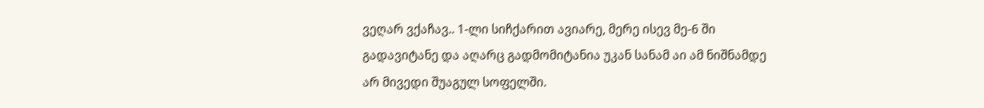ვეღარ ვქაჩავ.. 1-ლი სიჩქარით ავიარე, მერე ისევ მე-6 ში გადავიტანე და აღარც გადმომიტანია უკან სანამ აი ამ ნიშნამდე არ მივედი შუაგულ სოფელში.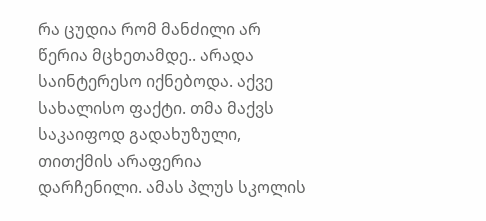რა ცუდია რომ მანძილი არ წერია მცხეთამდე.. არადა საინტერესო იქნებოდა. აქვე სახალისო ფაქტი. თმა მაქვს საკაიფოდ გადახუზული, თითქმის არაფერია დარჩენილი. ამას პლუს სკოლის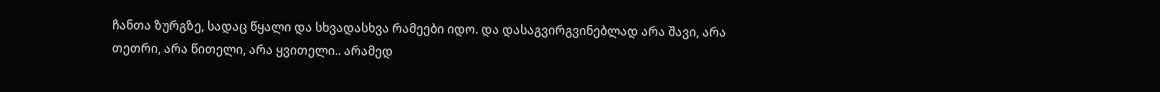ჩანთა ზურგზე, სადაც წყალი და სხვადასხვა რამეები იდო. და დასაგვირგვინებლად არა შავი, არა თეთრი, არა წითელი, არა ყვითელი.. არამედ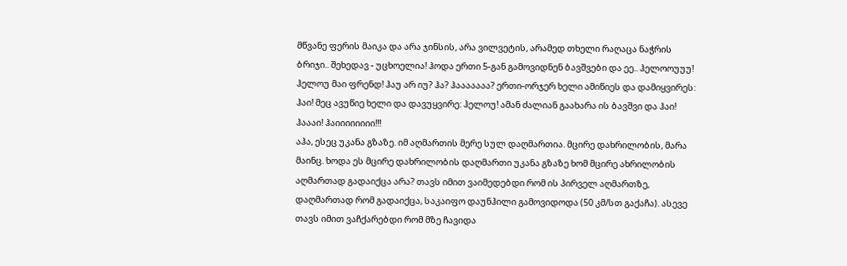მწვანე ფერის მაიკა და არა ჯინსის, არა ვილვეტის, არამედ თხელი რაღაცა ნაჭრის ბრიჯი.. შეხედავ - უცხოელია! ჰოდა ერთი 5-გან გამოვიდნენ ბავშვები და ეე.. ჰელოოუუუ! ჰელოუ მაი ფრენდ! ჰაუ არ იუ? ჰა? ჰააააააა? ერთი-ორჯერ ხელი ამიწიეს და დამიყვირეს: ჰაი! მეც ავუწიე ხელი და დავუყვირე: ჰელოუ! ამან ძალიან გაახარა ის ბავშვი და ჰაი! ჰაააი! ჰაიიიიიიიი!!!
აჰა, ესეც უკანა გზაზე. იმ აღმართის მერე სულ დაღმართია. მცირე დახრილობის, მარა მაინც. ხოდა ეს მცირე დახრილობის დაღმართი უკანა გზაზე ხომ მცირე ახრილობის აღმართად გადაიქცა არა? თავს იმით ვაიმედებდი რომ ის პირველ აღმართზე, დაღმართად რომ გადაიქცა, საკაიფო დაუნჰილი გამოვიდოდა (50 კმ/სთ გაქაჩა). ასევე თავს იმით ვაჩქარებდი რომ მზე ჩავიდა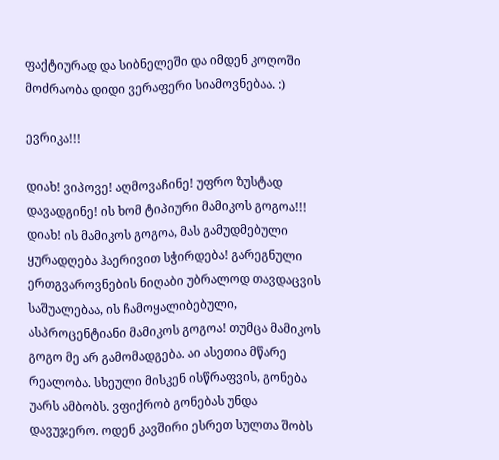ფაქტიურად და სიბნელეში და იმდენ კოღოში მოძრაობა დიდი ვერაფერი სიამოვნებაა. :)

ევრიკა!!!

დიახ! ვიპოვე! აღმოვაჩინე! უფრო ზუსტად დავადგინე! ის ხომ ტიპიური მამიკოს გოგოა!!! დიახ! ის მამიკოს გოგოა, მას გამუდმებული ყურადღება ჰაერივით სჭირდება! გარეგნული ერთგვაროვნების ნიღაბი უბრალოდ თავდაცვის საშუალებაა, ის ჩამოყალიბებული, ასპროცენტიანი მამიკოს გოგოა! თუმცა მამიკოს გოგო მე არ გამომადგება. აი ასეთია მწარე რეალობა. სხეული მისკენ ისწრაფვის, გონება უარს ამბობს. ვფიქრობ გონებას უნდა დავუჯერო. ოდენ კავშირი ესრეთ სულთა შობს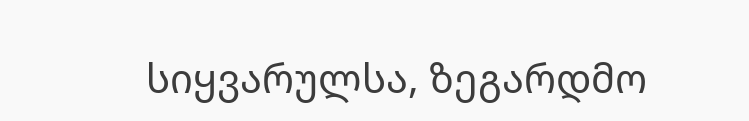სიყვარულსა, ზეგარდმო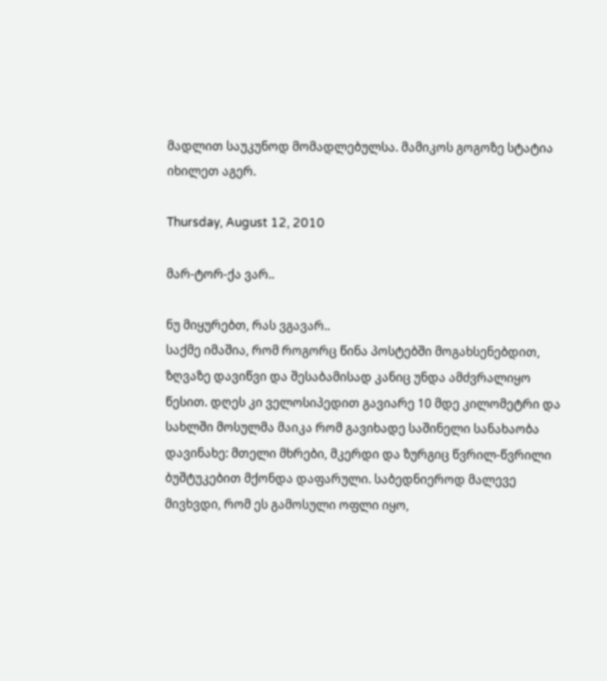მადლით საუკუნოდ მომადლებულსა. მამიკოს გოგოზე სტატია იხილეთ აგერ.

Thursday, August 12, 2010

მარ-ტორ-ქა ვარ..

ნუ მიყურებთ, რას ვგავარ..
საქმე იმაშია, რომ როგორც წინა პოსტებში მოგახსენებდით, ზღვაზე დავიწვი და შესაბამისად კანიც უნდა ამძვრალიყო წესით. დღეს კი ველოსიპედით გავიარე 10 მდე კილომეტრი და სახლში მოსულმა მაიკა რომ გავიხადე საშინელი სანახაობა დავინახე: მთელი მხრები, მკერდი და ზურგიც წვრილ-წვრილი ბუშტუკებით მქონდა დაფარული. საბედნიეროდ მალევე მივხვდი, რომ ეს გამოსული ოფლი იყო,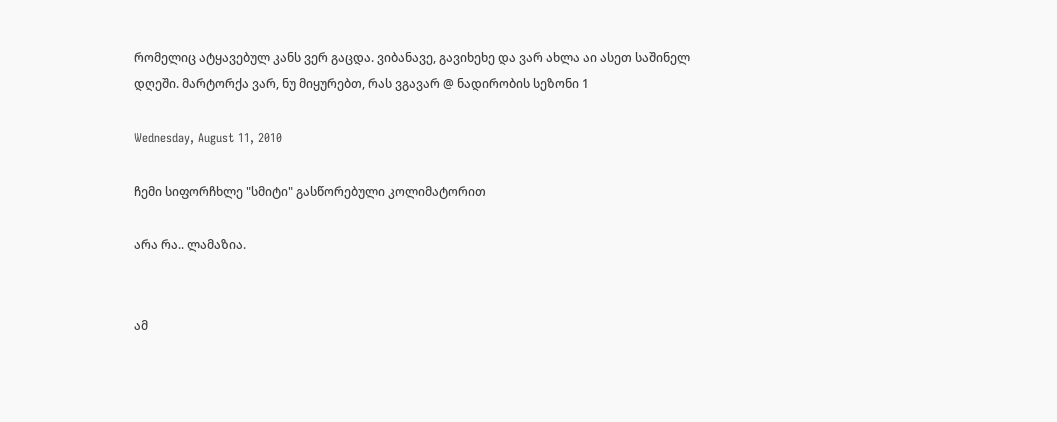რომელიც ატყავებულ კანს ვერ გაცდა. ვიბანავე, გავიხეხე და ვარ ახლა აი ასეთ საშინელ დღეში. მარტორქა ვარ, ნუ მიყურებთ, რას ვგავარ @ ნადირობის სეზონი 1

Wednesday, August 11, 2010

ჩემი სიფორჩხლე "სმიტი" გასწორებული კოლიმატორით

არა რა.. ლამაზია.


ამ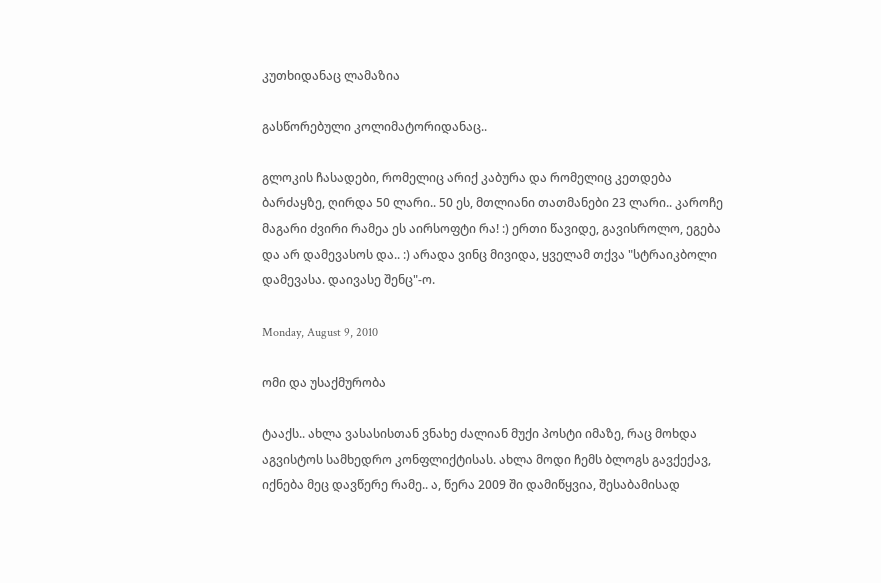კუთხიდანაც ლამაზია

გასწორებული კოლიმატორიდანაც..

გლოკის ჩასადები, რომელიც არიქ კაბურა და რომელიც კეთდება ბარძაყზე, ღირდა 50 ლარი.. 50 ეს, მთლიანი თათმანები 23 ლარი.. კაროჩე მაგარი ძვირი რამეა ეს აირსოფტი რა! :) ერთი წავიდე, გავისროლო, ეგება და არ დამევასოს და.. :) არადა ვინც მივიდა, ყველამ თქვა "სტრაიკბოლი დამევასა. დაივასე შენც"-ო.

Monday, August 9, 2010

ომი და უსაქმურობა

ტააქს.. ახლა ვასასისთან ვნახე ძალიან მუქი პოსტი იმაზე, რაც მოხდა აგვისტოს სამხედრო კონფლიქტისას. ახლა მოდი ჩემს ბლოგს გავქექავ, იქნება მეც დავწერე რამე.. ა, წერა 2009 ში დამიწყვია, შესაბამისად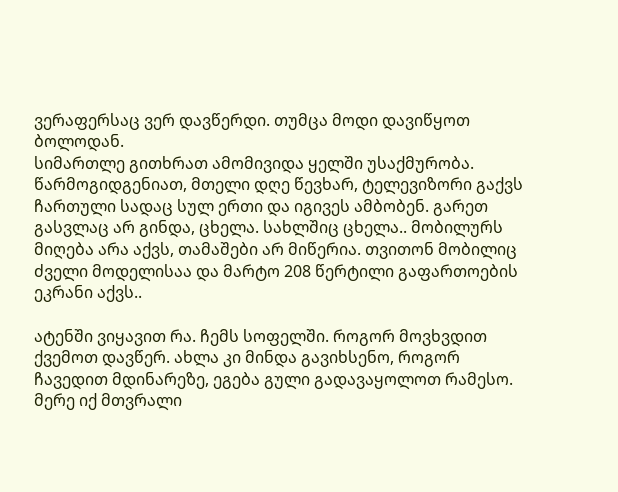ვერაფერსაც ვერ დავწერდი. თუმცა მოდი დავიწყოთ ბოლოდან.
სიმართლე გითხრათ ამომივიდა ყელში უსაქმურობა. წარმოგიდგენიათ, მთელი დღე წევხარ, ტელევიზორი გაქვს ჩართული სადაც სულ ერთი და იგივეს ამბობენ. გარეთ გასვლაც არ გინდა, ცხელა. სახლშიც ცხელა.. მობილურს მიღება არა აქვს, თამაშები არ მიწერია. თვითონ მობილიც ძველი მოდელისაა და მარტო 208 წერტილი გაფართოების ეკრანი აქვს..

ატენში ვიყავით რა. ჩემს სოფელში. როგორ მოვხვდით ქვემოთ დავწერ. ახლა კი მინდა გავიხსენო, როგორ ჩავედით მდინარეზე, ეგება გული გადავაყოლოთ რამესო. მერე იქ მთვრალი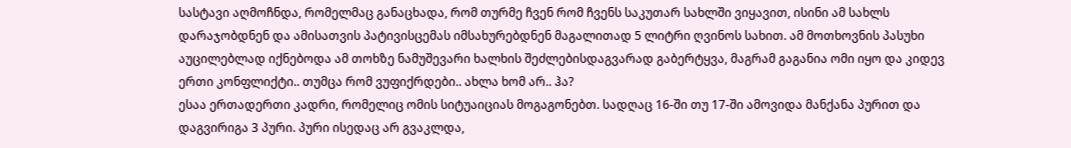სასტავი აღმოჩნდა, რომელმაც განაცხადა, რომ თურმე ჩვენ რომ ჩვენს საკუთარ სახლში ვიყავით, ისინი ამ სახლს დარაჯობდნენ და ამისათვის პატივისცემას იმსახურებდნენ მაგალითად 5 ლიტრი ღვინოს სახით. ამ მოთხოვნის პასუხი აუცილებლად იქნებოდა ამ თოხზე ნამუშევარი ხალხის შეძლებისდაგვარად გაბერტყვა, მაგრამ გაგანია ომი იყო და კიდევ ერთი კონფლიქტი.. თუმცა რომ ვუფიქრდები.. ახლა ხომ არ.. ჰა?
ესაა ერთადერთი კადრი, რომელიც ომის სიტუაიციას მოგაგონებთ. სადღაც 16-ში თუ 17-ში ამოვიდა მანქანა პურით და დაგვირიგა 3 პური. პური ისედაც არ გვაკლდა,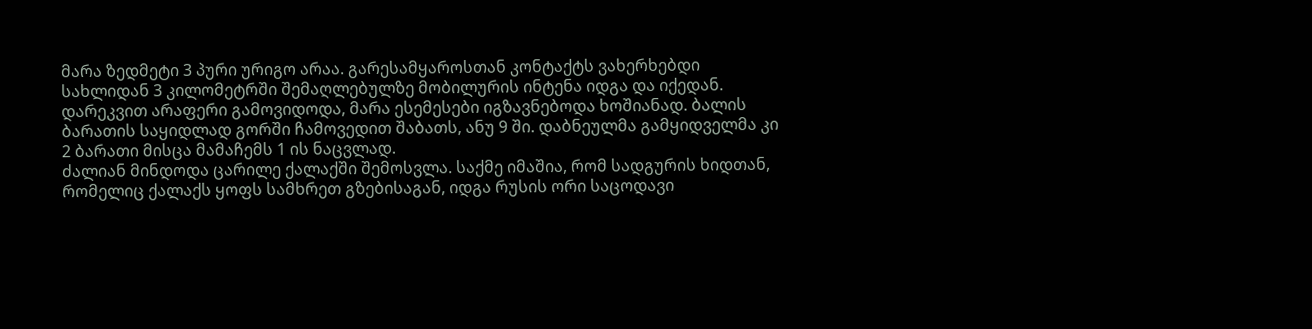მარა ზედმეტი 3 პური ურიგო არაა. გარესამყაროსთან კონტაქტს ვახერხებდი სახლიდან 3 კილომეტრში შემაღლებულზე მობილურის ინტენა იდგა და იქედან. დარეკვით არაფერი გამოვიდოდა, მარა ესემესები იგზავნებოდა ხოშიანად. ბალის ბარათის საყიდლად გორში ჩამოვედით შაბათს, ანუ 9 ში. დაბნეულმა გამყიდველმა კი 2 ბარათი მისცა მამაჩემს 1 ის ნაცვლად.
ძალიან მინდოდა ცარილე ქალაქში შემოსვლა. საქმე იმაშია, რომ სადგურის ხიდთან, რომელიც ქალაქს ყოფს სამხრეთ გზებისაგან, იდგა რუსის ორი საცოდავი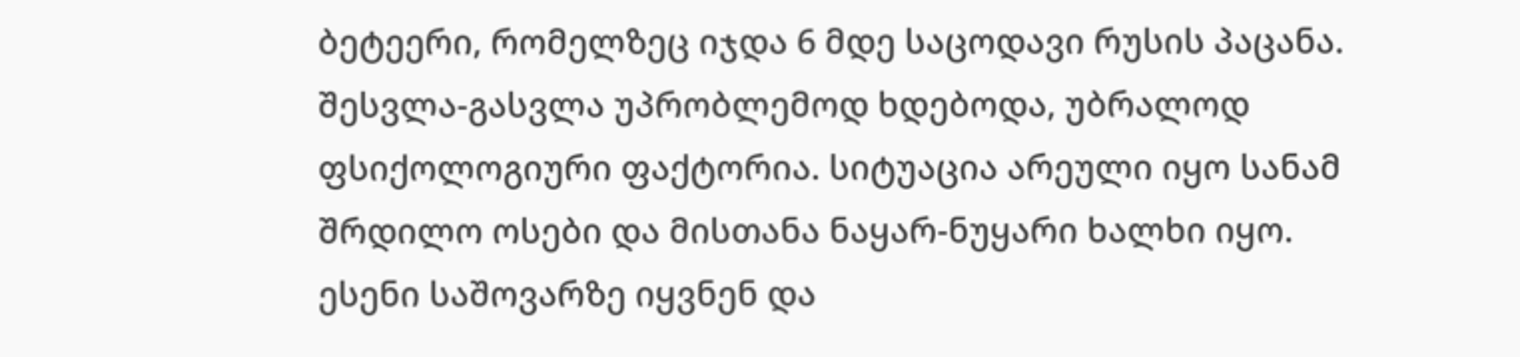ბეტეერი, რომელზეც იჯდა 6 მდე საცოდავი რუსის პაცანა. შესვლა-გასვლა უპრობლემოდ ხდებოდა, უბრალოდ ფსიქოლოგიური ფაქტორია. სიტუაცია არეული იყო სანამ შრდილო ოსები და მისთანა ნაყარ-ნუყარი ხალხი იყო. ესენი საშოვარზე იყვნენ და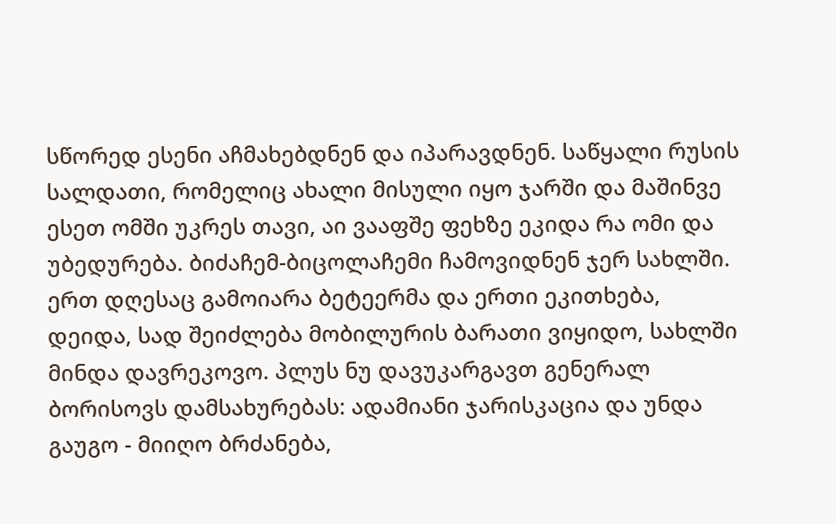სწორედ ესენი აჩმახებდნენ და იპარავდნენ. საწყალი რუსის სალდათი, რომელიც ახალი მისული იყო ჯარში და მაშინვე ესეთ ომში უკრეს თავი, აი ვააფშე ფეხზე ეკიდა რა ომი და უბედურება. ბიძაჩემ-ბიცოლაჩემი ჩამოვიდნენ ჯერ სახლში. ერთ დღესაც გამოიარა ბეტეერმა და ერთი ეკითხება, დეიდა, სად შეიძლება მობილურის ბარათი ვიყიდო, სახლში მინდა დავრეკოვო. პლუს ნუ დავუკარგავთ გენერალ ბორისოვს დამსახურებას: ადამიანი ჯარისკაცია და უნდა გაუგო - მიიღო ბრძანება,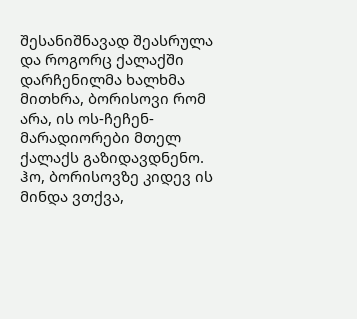შესანიშნავად შეასრულა და როგორც ქალაქში დარჩენილმა ხალხმა მითხრა, ბორისოვი რომ არა, ის ოს-ჩეჩენ-მარადიორები მთელ ქალაქს გაზიდავდნენო.
ჰო, ბორისოვზე კიდევ ის მინდა ვთქვა,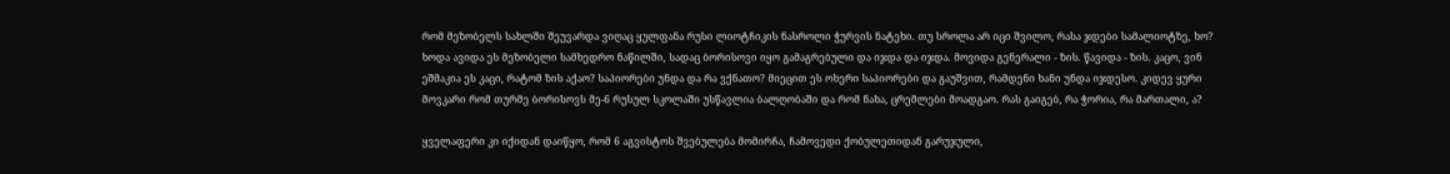რომ მეზობელს სახლში შეუვარდა ვიღაც ყულფანა რუსი ლიოტჩიკის ნასროლი ჭურვის ნატეხი. თუ სროლა არ იცი შვილო, რასა ჯდები სამალიოტზე, ხო? ხოდა ავიდა ეს მეზობელი სამხედრო ნაწილში, სადაც ბორისოვი იყო გამაგრებული და იჯდა და იჯდა. მოვიდა გენერალი - ზის. წავიდა - ზის. კაცო, ვინ ეშმაკია ეს კაცი, რატომ ზის აქაო? საპიორები უნდა და რა ვქნათო? მიეცით ეს ოხერი საპიორები და გაუშვით, რამდენი ხანი უნდა იჯდესო. კიდევ ყური მოვკარი რომ თურმე ბორისოვს მე-6 რუსულ სკოლაში უსწავლია ბალღობაში და რომ ნახა, ცრემლები მოადგაო. რას გაიგებ, რა ჭორია, რა მართალი, ა?

ყველაფერი კი იქიდან დაიწყო, რომ 6 აგვისტოს შვებულება მომირჩა, ჩამოვედი ქობულეთიდან გარუჯული,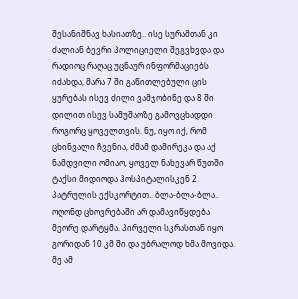შესანიშნავ ხასიათზე.. ისე სურამთან კი ძალიან ბევრი პოლიციელი შეგვხვდა და რადიოც რაღაც უცნაურ ინფორმაციებს იძახდა, მარა 7 ში გაწითლებული ცის ყურებას ისევ ძილი ვამჯობინე და 8 ში დილით ისევ სამუშაოზე გამოვცხადდი როგორც ყოველთვის. ნუ, იყო იქ, რომ ცხინვალი ჩვენია, ძმამ დამირეკა და აქ ნამდვილი ომიაო, ყოველ ნახევარ წუთში ტაქსი მიდიოდა ჰოსპიტალისკენ 2 პატრულის ექსკორტით.. ბლა-ბლა-ბლა.. ოღონდ ცხოვრებაში არ დამავიწყდება მეორე დარტყმა. პირველი სკრასთან იყო გორიდან 10 კმ ში და უბრალოდ ხმა მოვიდა. მე ამ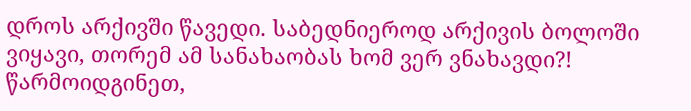დროს არქივში წავედი. საბედნიეროდ არქივის ბოლოში ვიყავი, თორემ ამ სანახაობას ხომ ვერ ვნახავდი?! წარმოიდგინეთ,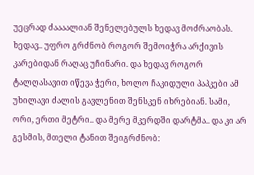უეცრად ძაააალიან შენელებულს ხედავ მოძრაობას. ხედავ.. უფრო გრძნობ როგორ შემოიჭრა არქივის კარებიდან რაღაც უჩინარი. და ხედავ როგორ ტალღასავით იწევა ჭერი, ხოლო ჩაკიდული პაპკები ამ უხილავი ძალის გავლენით შენსკენ იხრებიან. სამი, ორი, ერთი მეტრი.. და მერე მკერდში დარტმა.. და კი არ გესმის, მთელი ტანით შეიგრძნობ: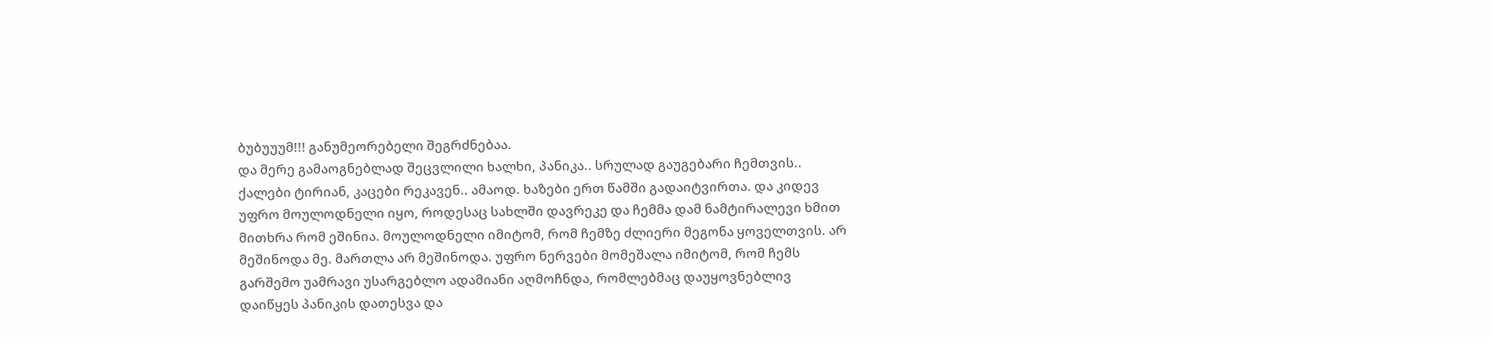ბუბუუუმ!!! განუმეორებელი შეგრძნებაა.
და მერე გამაოგნებლად შეცვლილი ხალხი, პანიკა.. სრულად გაუგებარი ჩემთვის.. ქალები ტირიან, კაცები რეკავენ.. ამაოდ. ხაზები ერთ წამში გადაიტვირთა. და კიდევ უფრო მოულოდნელი იყო, როდესაც სახლში დავრეკე და ჩემმა დამ ნამტირალევი ხმით მითხრა რომ ეშინია. მოულოდნელი იმიტომ, რომ ჩემზე ძლიერი მეგონა ყოველთვის. არ მეშინოდა მე. მართლა არ მეშინოდა. უფრო ნერვები მომეშალა იმიტომ, რომ ჩემს გარშემო უამრავი უსარგებლო ადამიანი აღმოჩნდა, რომლებმაც დაუყოვნებლივ დაიწყეს პანიკის დათესვა და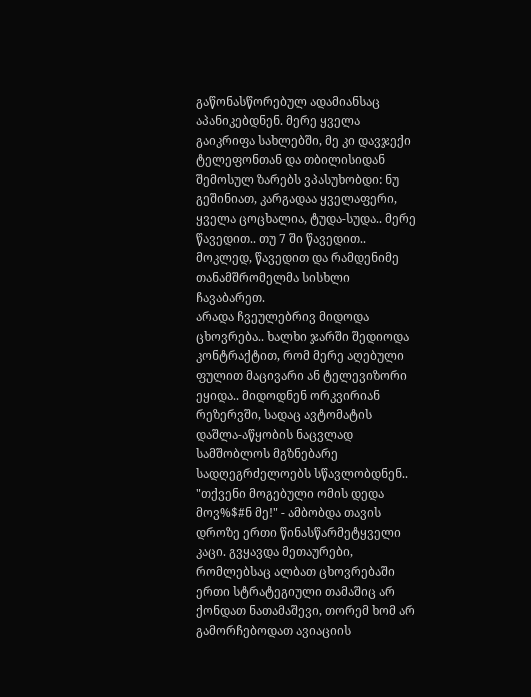გაწონასწორებულ ადამიანსაც აპანიკებდნენ. მერე ყველა გაიკრიფა სახლებში, მე კი დავჯექი ტელეფონთან და თბილისიდან შემოსულ ზარებს ვპასუხობდი: ნუ გეშინიათ, კარგადაა ყველაფერი, ყველა ცოცხალია, ტუდა-სუდა.. მერე წავედით.. თუ 7 ში წავედით.. მოკლედ, წავედით და რამდენიმე თანამშრომელმა სისხლი ჩავაბარეთ.
არადა ჩვეულებრივ მიდოდა ცხოვრება.. ხალხი ჯარში შედიოდა კონტრაქტით, რომ მერე აღებული ფულით მაცივარი ან ტელევიზორი ეყიდა.. მიდოდნენ ორკვირიან რეზერვში, სადაც ავტომატის დაშლა-აწყობის ნაცვლად სამშობლოს მგზნებარე სადღეგრძელოებს სწავლობდნენ.. "თქვენი მოგებული ომის დედა მოვ%$#ნ მე!" - ამბობდა თავის დროზე ერთი წინასწარმეტყველი კაცი. გვყავდა მეთაურები, რომლებსაც ალბათ ცხოვრებაში ერთი სტრატეგიული თამაშიც არ ქონდათ ნათამაშევი, თორემ ხომ არ გამორჩებოდათ ავიაციის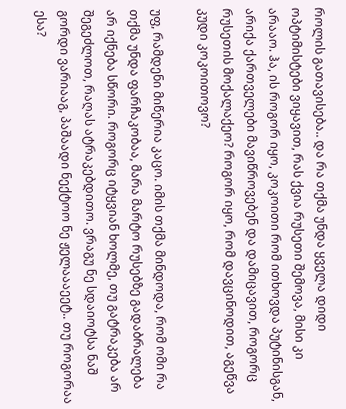როლის გათავისება.. და რა თქმა უნდა ყველა დიდი ოპტიმისტები ვიყავით, რას ქვია რუსეთი შემოვა, მისი კი არააო. ჰა, ის როგორ იყო, კოკოითი რომ ითხოვდა პუტინისგან, არიქა ქართველები მავიწროვებენ და დამიცავით, როგორც რუსეთის მოქალაქეო? როგორ იყო, რომ დავცინოდით, აგეწვა კუდი კოკოითოვო?

უფ, რამდენი მიწერია კაცო. იმის თქმა მინდოდა, რომ ომი რა თქმა უნდა ფარჩაკობაა, მარა მარტო რუსებზე გადაბრალება არ იქნება სწორი. როგორც იტყვიან ხოლმე, თუ გატრაკება არ შეგეძლოთ, რაღას ატრაკებდითო. ვრაგუ ნე სდაიოტსა ნაშ გორდი ვარიააგ, პაშაადი ნექტოო ნე ჟელაააეეტ.. თუ როგორაა ესა?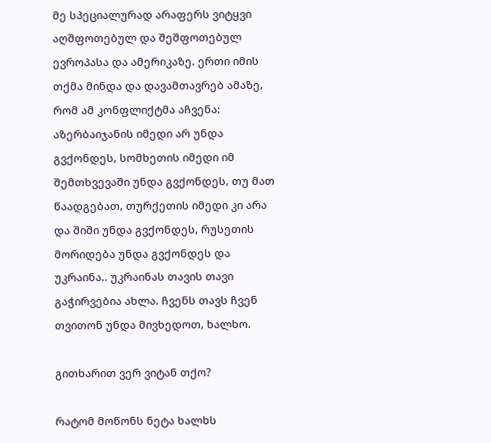მე სპეციალურად არაფერს ვიტყვი აღშფოთებულ და შეშფოთებულ ევროპასა და ამერიკაზე. ერთი იმის თქმა მინდა და დავამთავრებ ამაზე, რომ ამ კონფლიქტმა აჩვენა: აზერბაიჯანის იმედი არ უნდა გვქონდეს, სომხეთის იმედი იმ შემთხვევაში უნდა გვქონდეს, თუ მათ წაადგებათ, თურქეთის იმედი კი არა და შიში უნდა გვქონდეს, რუსეთის მორიდება უნდა გვქონდეს და უკრაინა.. უკრაინას თავის თავი გაჭირვებია ახლა. ჩვენს თავს ჩვენ თვითონ უნდა მივხედოთ, ხალხო.

გითხარით ვერ ვიტან თქო?

რატომ მოწონს ნეტა ხალხს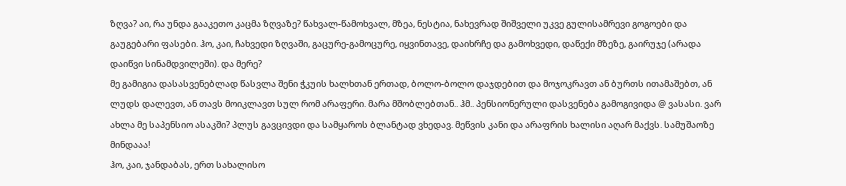ზღვა? აი, რა უნდა გააკეთო კაცმა ზღვაზე? წახვალ-წამოხვალ, მზეა, ნესტია, ნახევრად შიშველი უკვე გულისამრევი გოგოები და გაუგებარი ფასები. ჰო, კაი, ჩახვედი ზღვაში, გაცურე-გამოცურე, იყვინთავე, დაიხრჩე და გამოხვედი, დაწექი მზეზე, გაირუჯე (არადა დაიწვი სინამდვილეში). და მერე?
მე გამიგია დასასვენებლად წასვლა შენი ჭკუის ხალხთან ერთად, ბოლო-ბოლო დაჯდებით და მოჯოკრავთ ან ბურთს ითამაშებთ, ან ლუდს დალევთ, ან თავს მოიკლავთ სულ რომ არაფერი. მარა მშობლებთან.. ჰმ.. პენსიონერული დასვენება გამოგივიდა @ ვასასი. ვარ ახლა მე საპენსიო ასაკში? პლუს გავცივდი და სამყაროს ბლანტად ვხედავ. მეწვის კანი და არაფრის ხალისი აღარ მაქვს. სამუშაოზე მინდააა!
ჰო, კაი, ჯანდაბას, ერთ სახალისო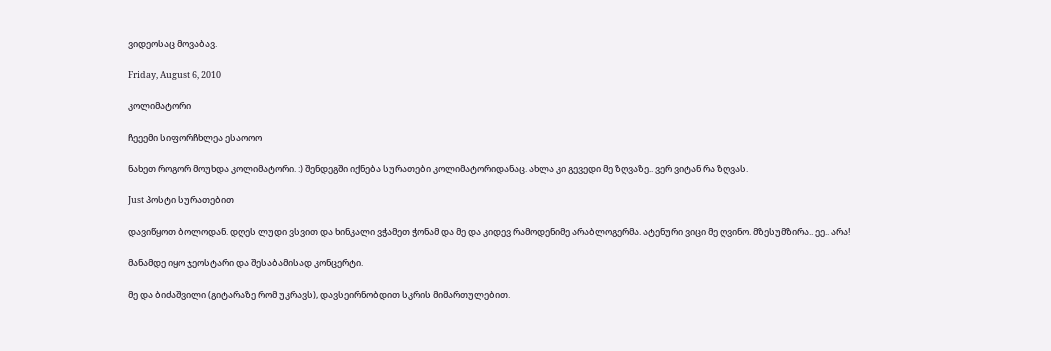ვიდეოსაც მოვაბავ.

Friday, August 6, 2010

კოლიმატორი

ჩეეემი სიფორჩხლეა ესაოოო

ნახეთ როგორ მოუხდა კოლიმატორი. :) შენდეგში იქნება სურათები კოლიმატორიდანაც. ახლა კი გევედი მე ზღვაზე.. ვერ ვიტან რა ზღვას.

Just პოსტი სურათებით

დავიწყოთ ბოლოდან. დღეს ლუდი ვსვით და ხინკალი ვჭამეთ ჭონამ და მე და კიდევ რამოდენიმე არაბლოგერმა. ატენური ვიცი მე ღვინო. მზესუმზირა.. ეე.. არა!

მანამდე იყო ჯეოსტარი და შესაბამისად კონცერტი.

მე და ბიძაშვილი (გიტარაზე რომ უკრავს), დავსეირნობდით სკრის მიმართულებით.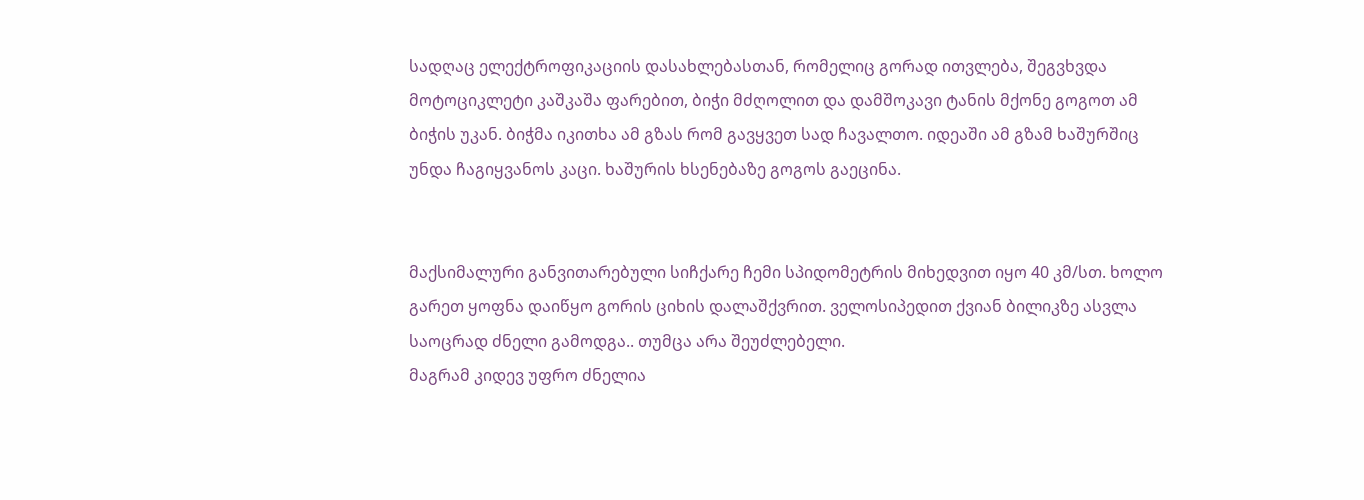სადღაც ელექტროფიკაციის დასახლებასთან, რომელიც გორად ითვლება, შეგვხვდა მოტოციკლეტი კაშკაშა ფარებით, ბიჭი მძღოლით და დამშოკავი ტანის მქონე გოგოთ ამ ბიჭის უკან. ბიჭმა იკითხა ამ გზას რომ გავყვეთ სად ჩავალთო. იდეაში ამ გზამ ხაშურშიც უნდა ჩაგიყვანოს კაცი. ხაშურის ხსენებაზე გოგოს გაეცინა.


მაქსიმალური განვითარებული სიჩქარე ჩემი სპიდომეტრის მიხედვით იყო 40 კმ/სთ. ხოლო გარეთ ყოფნა დაიწყო გორის ციხის დალაშქვრით. ველოსიპედით ქვიან ბილიკზე ასვლა საოცრად ძნელი გამოდგა.. თუმცა არა შეუძლებელი.
მაგრამ კიდევ უფრო ძნელია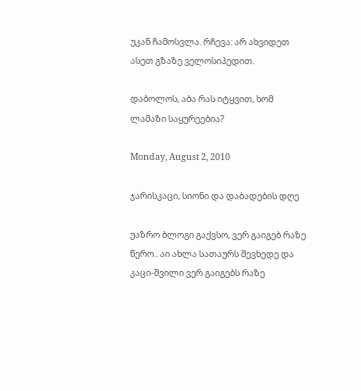უკან ჩამოსვლა. რჩევა: არ ახვიდეთ ასეთ გზაზე ველოსიპედით.

დაბოლოს, აბა რას იტყვით, ხომ ლამაზი საყურეებია?

Monday, August 2, 2010

ჯარისკაცი, სიონი და დაბადების დღე

უაზრო ბლოგი გაქვსო, ვერ გაიგებ რაზე წერო.. აი ახლა სათაურს შევხედე და კაცი-შვილი ვერ გაიგებს რაზე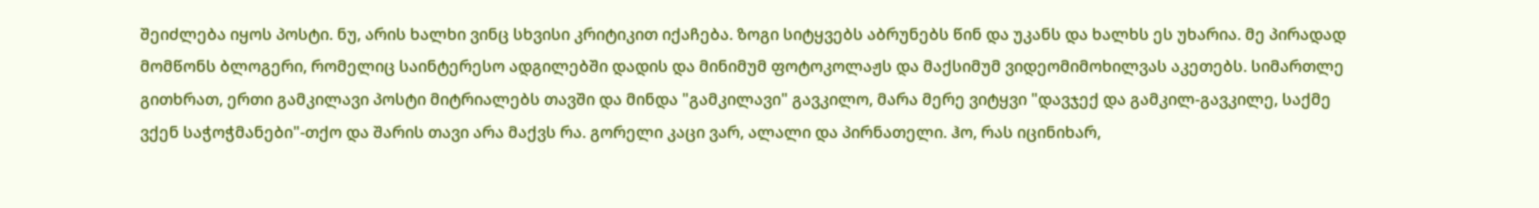შეიძლება იყოს პოსტი. ნუ, არის ხალხი ვინც სხვისი კრიტიკით იქაჩება. ზოგი სიტყვებს აბრუნებს წინ და უკანს და ხალხს ეს უხარია. მე პირადად მომწონს ბლოგერი, რომელიც საინტერესო ადგილებში დადის და მინიმუმ ფოტოკოლაჟს და მაქსიმუმ ვიდეომიმოხილვას აკეთებს. სიმართლე გითხრათ, ერთი გამკილავი პოსტი მიტრიალებს თავში და მინდა "გამკილავი" გავკილო, მარა მერე ვიტყვი "დავჯექ და გამკილ-გავკილე, საქმე ვქენ საჭოჭმანები"-თქო და შარის თავი არა მაქვს რა. გორელი კაცი ვარ, ალალი და პირნათელი. ჰო, რას იცინიხარ,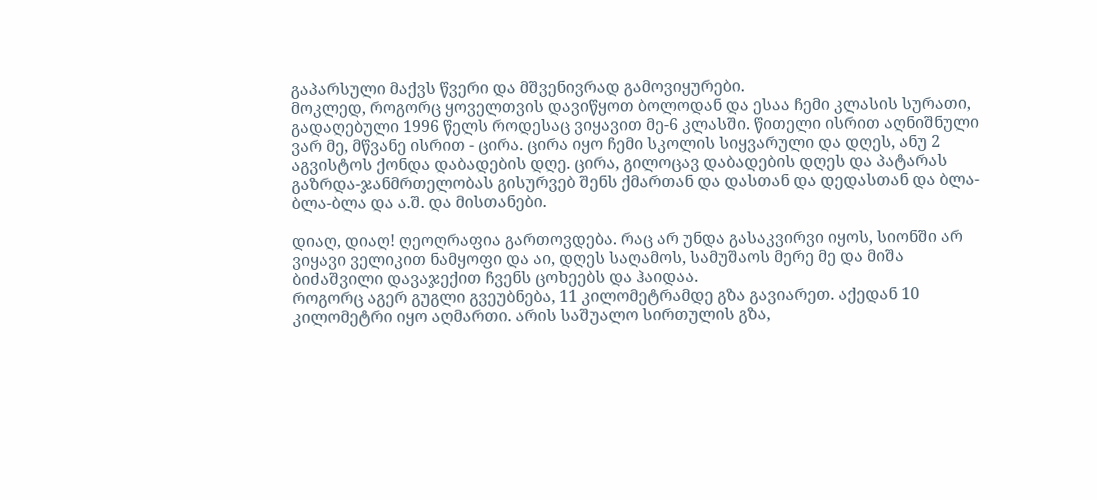გაპარსული მაქვს წვერი და მშვენივრად გამოვიყურები.
მოკლედ, როგორც ყოველთვის დავიწყოთ ბოლოდან და ესაა ჩემი კლასის სურათი, გადაღებული 1996 წელს როდესაც ვიყავით მე-6 კლასში. წითელი ისრით აღნიშნული ვარ მე, მწვანე ისრით - ცირა. ცირა იყო ჩემი სკოლის სიყვარული და დღეს, ანუ 2 აგვისტოს ქონდა დაბადების დღე. ცირა, გილოცავ დაბადების დღეს და პატარას გაზრდა-ჯანმრთელობას გისურვებ შენს ქმართან და დასთან და დედასთან და ბლა-ბლა-ბლა და ა.შ. და მისთანები.

დიაღ, დიაღ! ღეოღრაფია გართოვდება. რაც არ უნდა გასაკვირვი იყოს, სიონში არ ვიყავი ველიკით ნამყოფი და აი, დღეს საღამოს, სამუშაოს მერე მე და მიშა ბიძაშვილი დავაჯექით ჩვენს ცოხეებს და ჰაიდაა.
როგორც აგერ გუგლი გვეუბნება, 11 კილომეტრამდე გზა გავიარეთ. აქედან 10 კილომეტრი იყო აღმართი. არის საშუალო სირთულის გზა,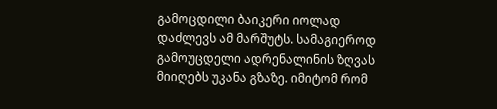გამოცდილი ბაიკერი იოლად დაძლევს ამ მარშუტს. სამაგიეროდ გამოუცდელი ადრენალინის ზღვას მიიღებს უკანა გზაზე. იმიტომ რომ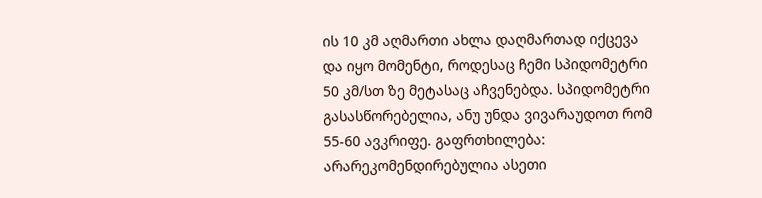ის 10 კმ აღმართი ახლა დაღმართად იქცევა და იყო მომენტი, როდესაც ჩემი სპიდომეტრი 50 კმ/სთ ზე მეტასაც აჩვენებდა. სპიდომეტრი გასასწორებელია, ანუ უნდა ვივარაუდოთ რომ 55-60 ავკრიფე. გაფრთხილება: არარეკომენდირებულია ასეთი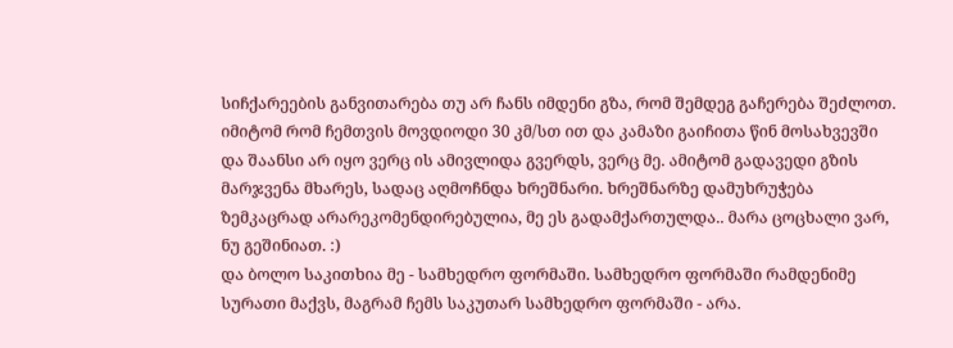სიჩქარეების განვითარება თუ არ ჩანს იმდენი გზა, რომ შემდეგ გაჩერება შეძლოთ. იმიტომ რომ ჩემთვის მოვდიოდი 30 კმ/სთ ით და კამაზი გაიჩითა წინ მოსახვევში და შაანსი არ იყო ვერც ის ამივლიდა გვერდს, ვერც მე. ამიტომ გადავედი გზის მარჯვენა მხარეს, სადაც აღმოჩნდა ხრეშნარი. ხრეშნარზე დამუხრუჭება ზემკაცრად არარეკომენდირებულია, მე ეს გადამქართულდა.. მარა ცოცხალი ვარ, ნუ გეშინიათ. :)
და ბოლო საკითხია მე - სამხედრო ფორმაში. სამხედრო ფორმაში რამდენიმე სურათი მაქვს, მაგრამ ჩემს საკუთარ სამხედრო ფორმაში - არა.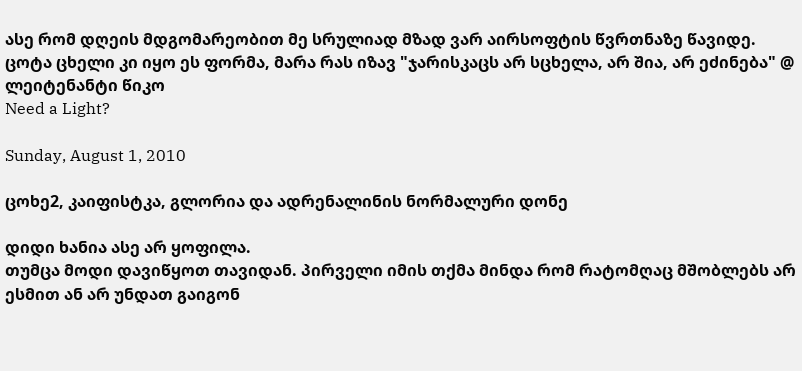ასე რომ დღეის მდგომარეობით მე სრულიად მზად ვარ აირსოფტის წვრთნაზე წავიდე. ცოტა ცხელი კი იყო ეს ფორმა, მარა რას იზავ "ჯარისკაცს არ სცხელა, არ შია, არ ეძინება" @ ლეიტენანტი წიკო
Need a Light?

Sunday, August 1, 2010

ცოხე2, კაიფისტკა, გლორია და ადრენალინის ნორმალური დონე

დიდი ხანია ასე არ ყოფილა.
თუმცა მოდი დავიწყოთ თავიდან. პირველი იმის თქმა მინდა რომ რატომღაც მშობლებს არ ესმით ან არ უნდათ გაიგონ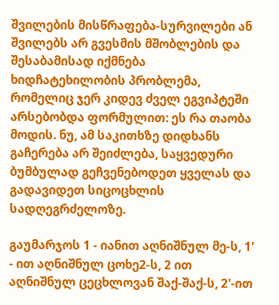შვილების მისწრაფება-სურვილები ან შვილებს არ გვესმის მშობლების და შესაბამისად იქმნება ხიდჩატეხილობის პრობლემა, რომელიც ჯერ კიდევ ძველ ეგვიპტეში არსებობდა ფორმულით: ეს რა თაობა მოდის. ნუ, ამ საკითხზე დიდხანს გაჩერება არ შეიძლება, საყვედური ბუმბულად გეჩვენებოდეთ ყველას და გადავიდეთ სიცოცხლის სადღეგრძელოზე.

გაუმარჯოს 1 - იანით აღნიშნულ მე-ს, 1' - ით აღნიშნულ ცოხე2-ს, 2 ით აღნიშნულ ცეცხლოვან შაქ-შაქ-ს, 2'-ით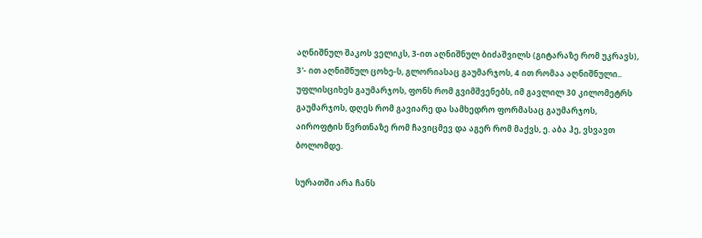აღნიშნულ შაკოს ველიკს, 3-ით აღნიშნულ ბიძაშვილს (გიტარაზე რომ უკრავს), 3'- ით აღნიშნულ ცოხე-ს, გლორიასაც გაუმარჯოს, 4 ით რომაა აღნიშნული.. უფლისციხეს გაუმარჯოს, ფონს რომ გვიმშვენებს, იმ გავლილ 30 კილომეტრს გაუმარჯოს, დღეს რომ გავიარე და სამხედრო ფორმასაც გაუმარჯოს, აიროფტის წვრთნაზე რომ ჩავიცმევ და აგერ რომ მაქვს, ე. აბა ჰე, ვსვავთ ბოლომდე.

სურათში არა ჩანს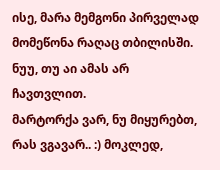ისე, მარა მემგონი პირველად მომეწონა რაღაც თბილისში. ნუუ, თუ აი ამას არ ჩავთვლით.
მარტორქა ვარ, ნუ მიყურებთ, რას ვგავარ.. :) მოკლედ,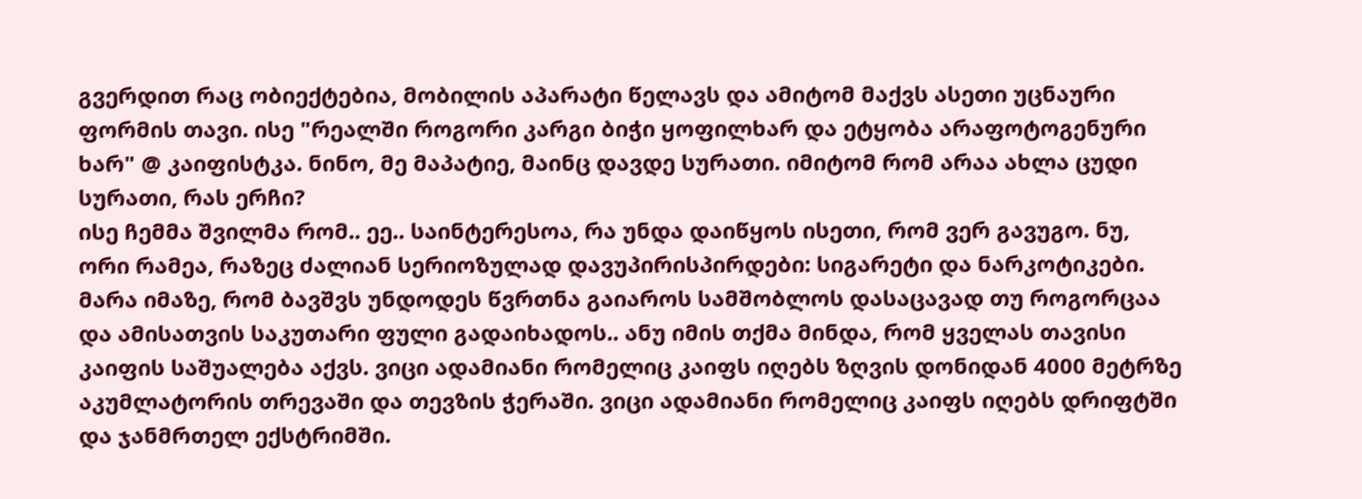გვერდით რაც ობიექტებია, მობილის აპარატი წელავს და ამიტომ მაქვს ასეთი უცნაური ფორმის თავი. ისე "რეალში როგორი კარგი ბიჭი ყოფილხარ და ეტყობა არაფოტოგენური ხარ" @ კაიფისტკა. ნინო, მე მაპატიე, მაინც დავდე სურათი. იმიტომ რომ არაა ახლა ცუდი სურათი, რას ერჩი?
ისე ჩემმა შვილმა რომ.. ეე.. საინტერესოა, რა უნდა დაიწყოს ისეთი, რომ ვერ გავუგო. ნუ, ორი რამეა, რაზეც ძალიან სერიოზულად დავუპირისპირდები: სიგარეტი და ნარკოტიკები. მარა იმაზე, რომ ბავშვს უნდოდეს წვრთნა გაიაროს სამშობლოს დასაცავად თუ როგორცაა და ამისათვის საკუთარი ფული გადაიხადოს.. ანუ იმის თქმა მინდა, რომ ყველას თავისი კაიფის საშუალება აქვს. ვიცი ადამიანი რომელიც კაიფს იღებს ზღვის დონიდან 4000 მეტრზე აკუმლატორის თრევაში და თევზის ჭერაში. ვიცი ადამიანი რომელიც კაიფს იღებს დრიფტში და ჯანმრთელ ექსტრიმში.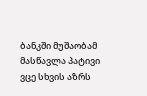ბანკში მუშაობამ მასწავლა პატივი ვცე სხვის აზრს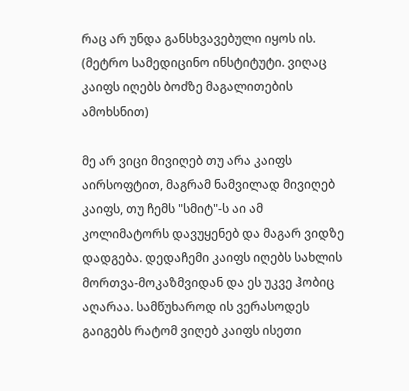რაც არ უნდა განსხვავებული იყოს ის.
(მეტრო სამედიცინო ინსტიტუტი. ვიღაც კაიფს იღებს ბოძზე მაგალითების ამოხსნით)

მე არ ვიცი მივიღებ თუ არა კაიფს აირსოფტით, მაგრამ ნამვილად მივიღებ კაიფს, თუ ჩემს "სმიტ"-ს აი ამ კოლიმატორს დავუყენებ და მაგარ ვიდზე დადგება. დედაჩემი კაიფს იღებს სახლის მორთვა-მოკაზმვიდან და ეს უკვე ჰობიც აღარაა. სამწუხაროდ ის ვერასოდეს გაიგებს რატომ ვიღებ კაიფს ისეთი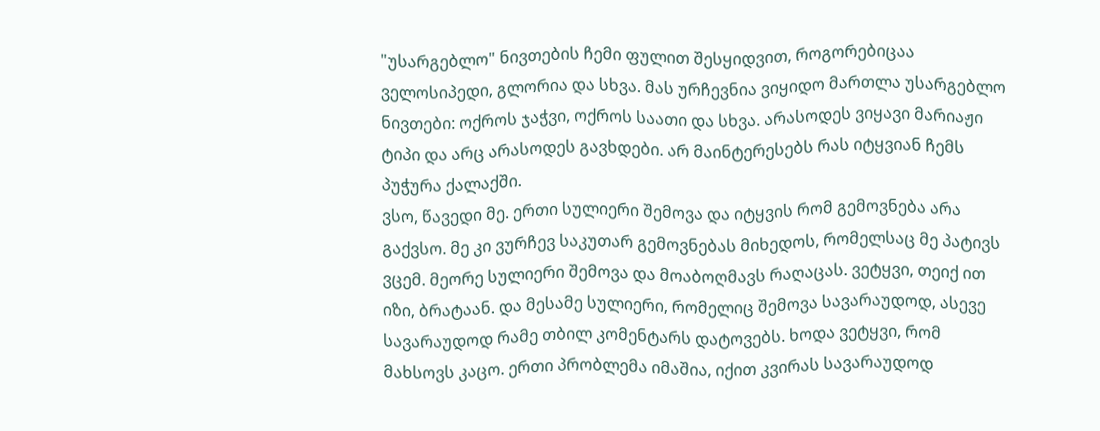"უსარგებლო" ნივთების ჩემი ფულით შესყიდვით, როგორებიცაა ველოსიპედი, გლორია და სხვა. მას ურჩევნია ვიყიდო მართლა უსარგებლო ნივთები: ოქროს ჯაჭვი, ოქროს საათი და სხვა. არასოდეს ვიყავი მარიაჟი ტიპი და არც არასოდეს გავხდები. არ მაინტერესებს რას იტყვიან ჩემს პუჭურა ქალაქში.
ვსო, წავედი მე. ერთი სულიერი შემოვა და იტყვის რომ გემოვნება არა გაქვსო. მე კი ვურჩევ საკუთარ გემოვნებას მიხედოს, რომელსაც მე პატივს ვცემ. მეორე სულიერი შემოვა და მოაბოღმავს რაღაცას. ვეტყვი, თეიქ ით იზი, ბრატაან. და მესამე სულიერი, რომელიც შემოვა სავარაუდოდ, ასევე სავარაუდოდ რამე თბილ კომენტარს დატოვებს. ხოდა ვეტყვი, რომ მახსოვს კაცო. ერთი პრობლემა იმაშია, იქით კვირას სავარაუდოდ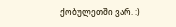ქობულეთში ვარ. :)